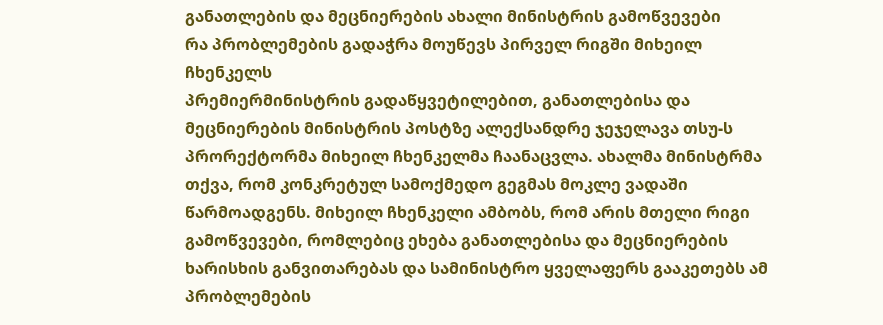განათლების და მეცნიერების ახალი მინისტრის გამოწვევები
რა პრობლემების გადაჭრა მოუწევს პირველ რიგში მიხეილ ჩხენკელს
პრემიერმინისტრის გადაწყვეტილებით, განათლებისა და მეცნიერების მინისტრის პოსტზე ალექსანდრე ჯეჯელავა თსუ-ს პრორექტორმა მიხეილ ჩხენკელმა ჩაანაცვლა. ახალმა მინისტრმა თქვა, რომ კონკრეტულ სამოქმედო გეგმას მოკლე ვადაში წარმოადგენს. მიხეილ ჩხენკელი ამბობს, რომ არის მთელი რიგი გამოწვევები, რომლებიც ეხება განათლებისა და მეცნიერების ხარისხის განვითარებას და სამინისტრო ყველაფერს გააკეთებს ამ პრობლემების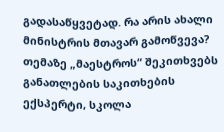გადასაწყვეტად. რა არის ახალი მინისტრის მთავარ გამოწვევა? თემაზე „მაესტროს“ შეკითხვებს განათლების საკითხების ექსპერტი, სკოლა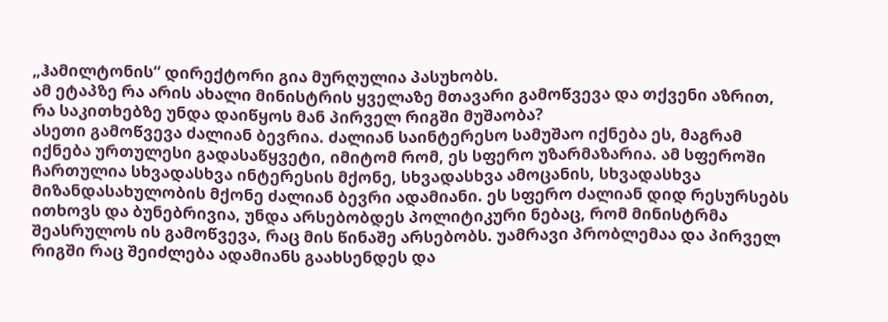„ჰამილტონის“ დირექტორი გია მურღულია პასუხობს.
ამ ეტაპზე რა არის ახალი მინისტრის ყველაზე მთავარი გამოწვევა და თქვენი აზრით, რა საკითხებზე უნდა დაიწყოს მან პირველ რიგში მუშაობა?
ასეთი გამოწვევა ძალიან ბევრია. ძალიან საინტერესო სამუშაო იქნება ეს, მაგრამ იქნება ურთულესი გადასაწყვეტი, იმიტომ რომ, ეს სფერო უზარმაზარია. ამ სფეროში ჩართულია სხვადასხვა ინტერესის მქონე, სხვადასხვა ამოცანის, სხვადასხვა მიზანდასახულობის მქონე ძალიან ბევრი ადამიანი. ეს სფერო ძალიან დიდ რესურსებს ითხოვს და ბუნებრივია, უნდა არსებობდეს პოლიტიკური ნებაც, რომ მინისტრმა შეასრულოს ის გამოწვევა, რაც მის წინაშე არსებობს. უამრავი პრობლემაა და პირველ რიგში რაც შეიძლება ადამიანს გაახსენდეს და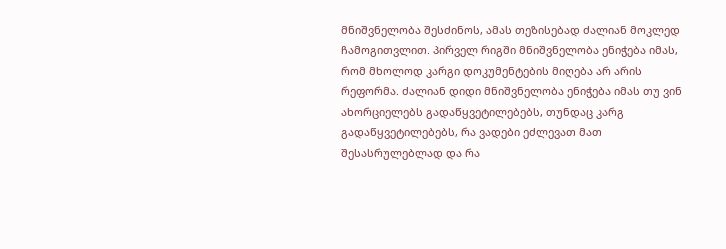მნიშვნელობა შესძინოს, ამას თეზისებად ძალიან მოკლედ ჩამოგითვლით. პირველ რიგში მნიშვნელობა ენიჭება იმას, რომ მხოლოდ კარგი დოკუმენტების მიღება არ არის რეფორმა. ძალიან დიდი მნიშვნელობა ენიჭება იმას თუ ვინ ახორციელებს გადაწყვეტილებებს, თუნდაც კარგ გადაწყვეტილებებს, რა ვადები ეძლევათ მათ შესასრულებლად და რა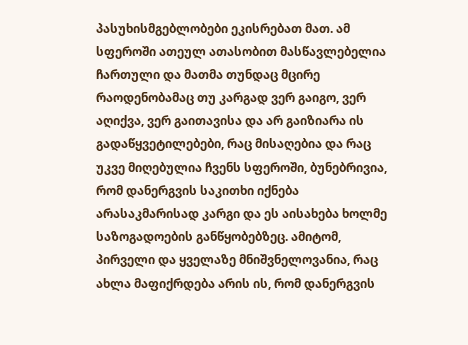პასუხისმგებლობები ეკისრებათ მათ. ამ სფეროში ათეულ ათასობით მასწავლებელია ჩართული და მათმა თუნდაც მცირე რაოდენობამაც თუ კარგად ვერ გაიგო, ვერ აღიქვა, ვერ გაითავისა და არ გაიზიარა ის გადაწყვეტილებები, რაც მისაღებია და რაც უკვე მიღებულია ჩვენს სფეროში, ბუნებრივია, რომ დანერგვის საკითხი იქნება არასაკმარისად კარგი და ეს აისახება ხოლმე საზოგადოების განწყობებზეც. ამიტომ, პირველი და ყველაზე მნიშვნელოვანია, რაც ახლა მაფიქრდება არის ის, რომ დანერგვის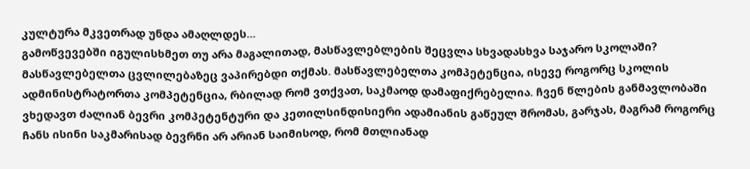კულტურა მკვეთრად უნდა ამაღლდეს...
გამოწვევებში იგულისხმეთ თუ არა მაგალითად, მასწავლებლების შეცვლა სხვადასხვა საჯარო სკოლაში?
მასწავლებელთა ცვლილებაზეც ვაპირებდი თქმას. მასწავლებელთა კომპეტენცია, ისევე როგორც სკოლის ადმინისტრატორთა კომპეტენცია, რბილად რომ ვთქვათ, საკმაოდ დამაფიქრებელია. ჩვენ წლების განმავლობაში ვხედავთ ძალიან ბევრი კომპეტენტური და კეთილსინდისიერი ადამიანის გაწეულ შრომას, გარჯას, მაგრამ როგორც ჩანს ისინი საკმარისად ბევრნი არ არიან საიმისოდ, რომ მთლიანად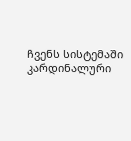ჩვენს სისტემაში კარდინალური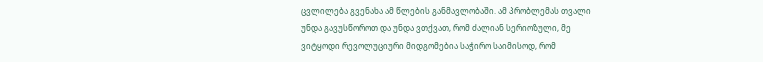ცვლილება გვენახა ამ წლების განმავლობაში. ამ პრობლემას თვალი უნდა გავუსწოროთ და უნდა ვთქვათ, რომ ძალიან სერიოზული, მე ვიტყოდი რევოლუციური მიდგომებია საჭირო საიმისოდ, რომ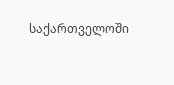საქართველოში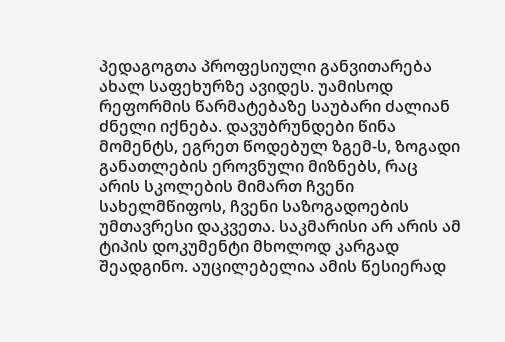პედაგოგთა პროფესიული განვითარება ახალ საფეხურზე ავიდეს. უამისოდ რეფორმის წარმატებაზე საუბარი ძალიან ძნელი იქნება. დავუბრუნდები წინა მომენტს, ეგრეთ წოდებულ ზგემ-ს, ზოგადი განათლების ეროვნული მიზნებს, რაც არის სკოლების მიმართ ჩვენი სახელმწიფოს, ჩვენი საზოგადოების უმთავრესი დაკვეთა. საკმარისი არ არის ამ ტიპის დოკუმენტი მხოლოდ კარგად შეადგინო. აუცილებელია ამის წესიერად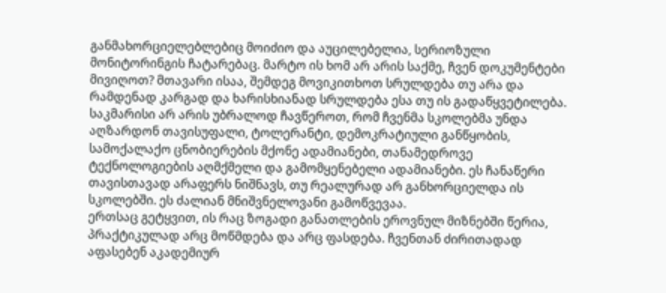განმახორციელებლებიც მოიძიო და აუცილებელია, სერიოზული მონიტორინგის ჩატარებაც. მარტო ის ხომ არ არის საქმე, ჩვენ დოკუმენტები მივიღოთ? მთავარი ისაა, შემდეგ მოვიკითხოთ სრულდება თუ არა და რამდენად კარგად და ხარისხიანად სრულდება ესა თუ ის გადაწყვეტილება. საკმარისი არ არის უბრალოდ ჩავწეროთ, რომ ჩვენმა სკოლებმა უნდა აღზარდონ თავისუფალი, ტოლერანტი, დემოკრატიული განწყობის, სამოქალაქო ცნობიერების მქონე ადამიანები, თანამედროვე ტექნოლოგიების აღმქმელი და გამომყენებელი ადამიანები. ეს ჩანაწერი თავისთავად არაფერს ნიშნავს, თუ რეალურად არ განხორციელდა ის სკოლებში. ეს ძალიან მნიშვნელოვანი გამოწვევაა.
ერთსაც გეტყვით, ის რაც ზოგადი განათლების ეროვნულ მიზნებში წერია, პრაქტიკულად არც მოწმდება და არც ფასდება. ჩვენთან ძირითადად აფასებენ აკადემიურ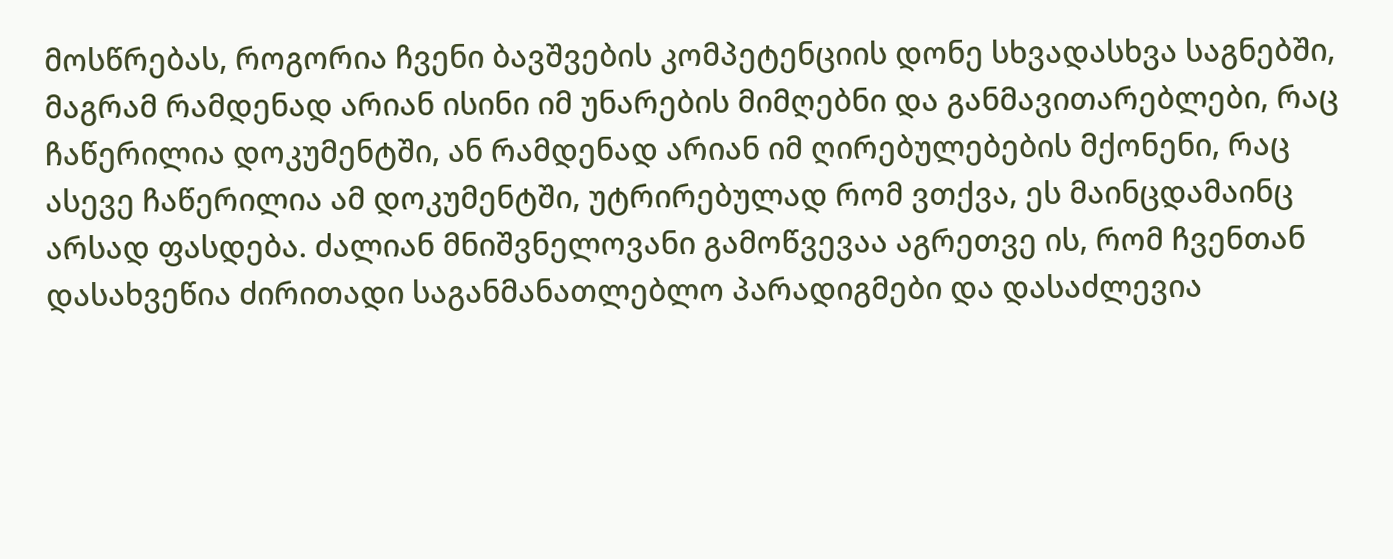მოსწრებას, როგორია ჩვენი ბავშვების კომპეტენციის დონე სხვადასხვა საგნებში, მაგრამ რამდენად არიან ისინი იმ უნარების მიმღებნი და განმავითარებლები, რაც ჩაწერილია დოკუმენტში, ან რამდენად არიან იმ ღირებულებების მქონენი, რაც ასევე ჩაწერილია ამ დოკუმენტში, უტრირებულად რომ ვთქვა, ეს მაინცდამაინც არსად ფასდება. ძალიან მნიშვნელოვანი გამოწვევაა აგრეთვე ის, რომ ჩვენთან დასახვეწია ძირითადი საგანმანათლებლო პარადიგმები და დასაძლევია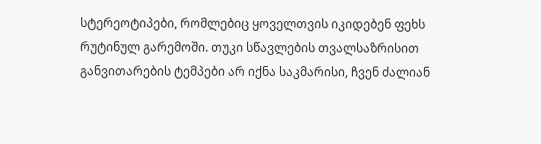სტერეოტიპები, რომლებიც ყოველთვის იკიდებენ ფეხს რუტინულ გარემოში. თუკი სწავლების თვალსაზრისით განვითარების ტემპები არ იქნა საკმარისი, ჩვენ ძალიან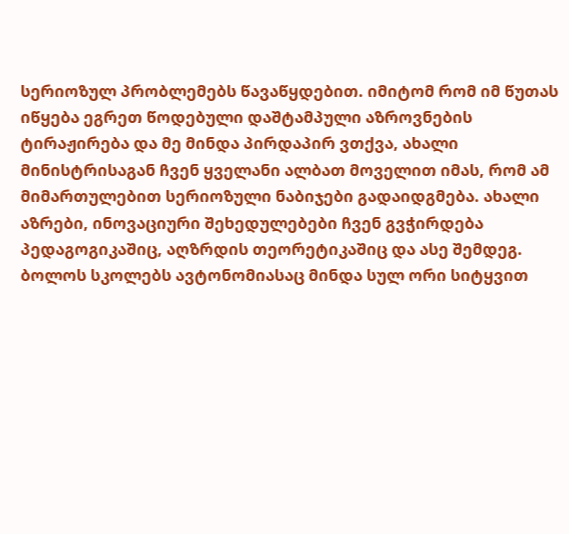სერიოზულ პრობლემებს წავაწყდებით. იმიტომ რომ იმ წუთას იწყება ეგრეთ წოდებული დაშტამპული აზროვნების ტირაჟირება და მე მინდა პირდაპირ ვთქვა, ახალი მინისტრისაგან ჩვენ ყველანი ალბათ მოველით იმას, რომ ამ მიმართულებით სერიოზული ნაბიჯები გადაიდგმება. ახალი აზრები, ინოვაციური შეხედულებები ჩვენ გვჭირდება პედაგოგიკაშიც, აღზრდის თეორეტიკაშიც და ასე შემდეგ.
ბოლოს სკოლებს ავტონომიასაც მინდა სულ ორი სიტყვით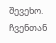შევეხო. ჩვენთან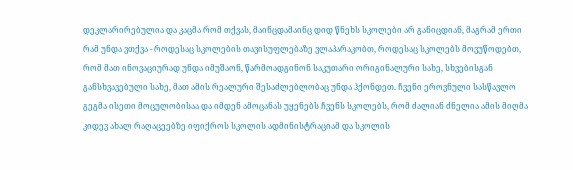დეკლარირებულია და კაცმა რომ თქვას, მაინცდამაინც დიდ წნეხს სკოლები არ განიცდიან, მაგრამ ერთი რამ უნდა ვთქვა - როდესაც სკოლების თავისუფლებაზე ვლაპარაკობთ, როდესაც სკოლებს მოვუწოდებთ, რომ მათ ინოვაციურად უნდა იმუშაონ, წარმოადგინონ საკუთარი ორიგინალური სახე, სხვებისგან განსხვავებული სახე, მათ ამის რეალური შესაძლებლობაც უნდა ჰქონდეთ. ჩვენი ეროვნული სასწავლო გეგმა ისეთი მოცულობისაა და იმდენ ამოცანას უყენებს ჩვენს სკოლებს, რომ ძალიან ძნელია ამის მიღმა კიდევ ახალ რაღაცეებზე იფიქროს სკოლის ადმინისტრაციამ და სკოლის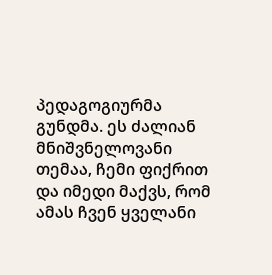პედაგოგიურმა გუნდმა. ეს ძალიან მნიშვნელოვანი თემაა, ჩემი ფიქრით და იმედი მაქვს, რომ ამას ჩვენ ყველანი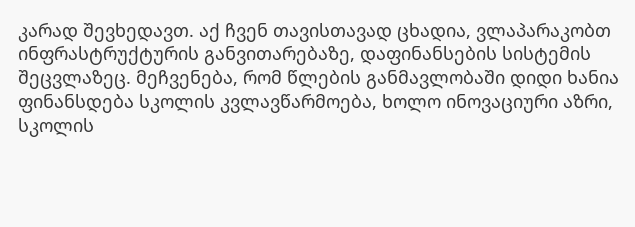კარად შევხედავთ. აქ ჩვენ თავისთავად ცხადია, ვლაპარაკობთ ინფრასტრუქტურის განვითარებაზე, დაფინანსების სისტემის შეცვლაზეც. მეჩვენება, რომ წლების განმავლობაში დიდი ხანია ფინანსდება სკოლის კვლავწარმოება, ხოლო ინოვაციური აზრი, სკოლის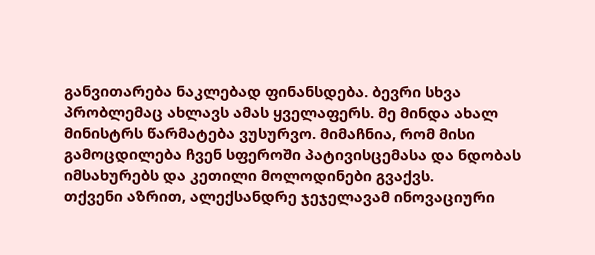განვითარება ნაკლებად ფინანსდება. ბევრი სხვა პრობლემაც ახლავს ამას ყველაფერს. მე მინდა ახალ მინისტრს წარმატება ვუსურვო. მიმაჩნია, რომ მისი გამოცდილება ჩვენ სფეროში პატივისცემასა და ნდობას იმსახურებს და კეთილი მოლოდინები გვაქვს.
თქვენი აზრით, ალექსანდრე ჯეჯელავამ ინოვაციური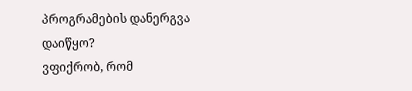პროგრამების დანერგვა დაიწყო?
ვფიქრობ, რომ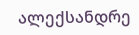ალექსანდრე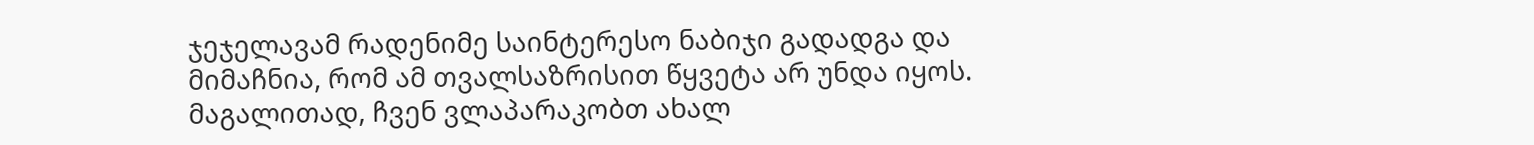ჯეჯელავამ რადენიმე საინტერესო ნაბიჯი გადადგა და მიმაჩნია, რომ ამ თვალსაზრისით წყვეტა არ უნდა იყოს. მაგალითად, ჩვენ ვლაპარაკობთ ახალ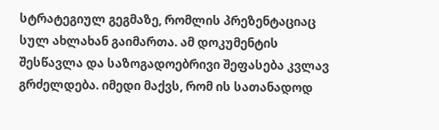სტრატეგიულ გეგმაზე, რომლის პრეზენტაციაც სულ ახლახან გაიმართა. ამ დოკუმენტის შესწავლა და საზოგადოებრივი შეფასება კვლავ გრძელდება. იმედი მაქვს, რომ ის სათანადოდ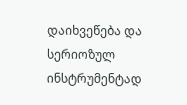დაიხვეწება და სერიოზულ ინსტრუმენტად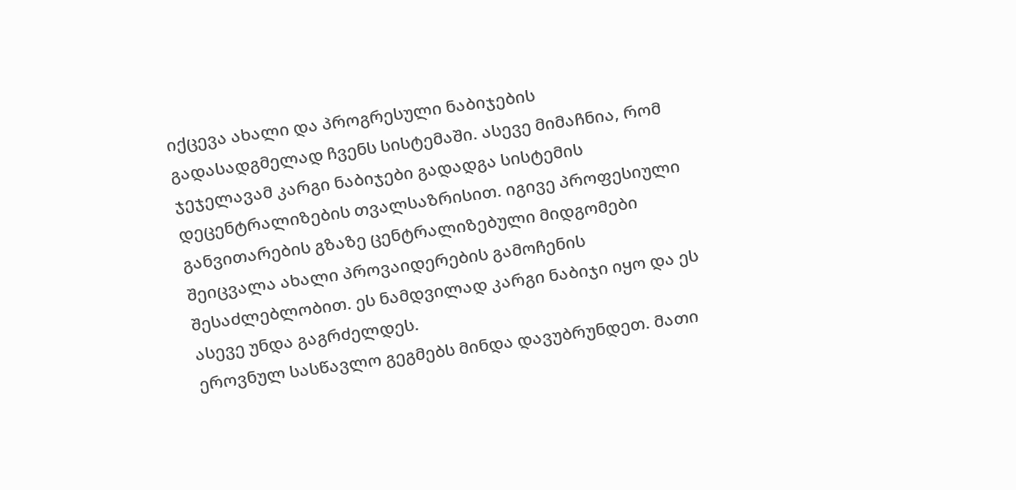იქცევა ახალი და პროგრესული ნაბიჯების გადასადგმელად ჩვენს სისტემაში. ასევე მიმაჩნია, რომ ჯეჯელავამ კარგი ნაბიჯები გადადგა სისტემის დეცენტრალიზების თვალსაზრისით. იგივე პროფესიული განვითარების გზაზე ცენტრალიზებული მიდგომები შეიცვალა ახალი პროვაიდერების გამოჩენის შესაძლებლობით. ეს ნამდვილად კარგი ნაბიჯი იყო და ეს ასევე უნდა გაგრძელდეს.
ეროვნულ სასწავლო გეგმებს მინდა დავუბრუნდეთ. მათი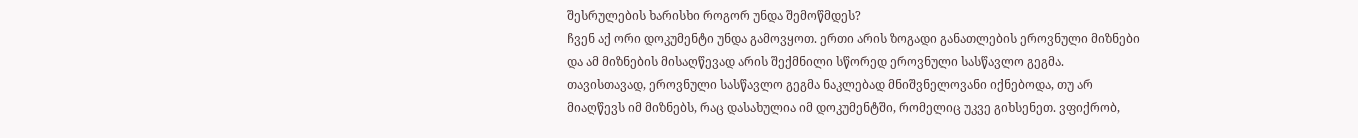შესრულების ხარისხი როგორ უნდა შემოწმდეს?
ჩვენ აქ ორი დოკუმენტი უნდა გამოვყოთ. ერთი არის ზოგადი განათლების ეროვნული მიზნები და ამ მიზნების მისაღწევად არის შექმნილი სწორედ ეროვნული სასწავლო გეგმა. თავისთავად, ეროვნული სასწავლო გეგმა ნაკლებად მნიშვნელოვანი იქნებოდა, თუ არ მიაღწევს იმ მიზნებს, რაც დასახულია იმ დოკუმენტში, რომელიც უკვე გიხსენეთ. ვფიქრობ,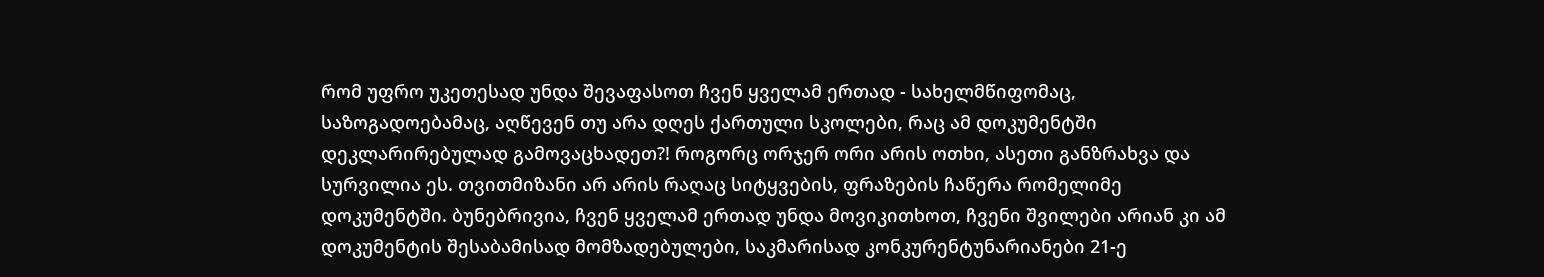რომ უფრო უკეთესად უნდა შევაფასოთ ჩვენ ყველამ ერთად - სახელმწიფომაც, საზოგადოებამაც, აღწევენ თუ არა დღეს ქართული სკოლები, რაც ამ დოკუმენტში დეკლარირებულად გამოვაცხადეთ?! როგორც ორჯერ ორი არის ოთხი, ასეთი განზრახვა და სურვილია ეს. თვითმიზანი არ არის რაღაც სიტყვების, ფრაზების ჩაწერა რომელიმე დოკუმენტში. ბუნებრივია, ჩვენ ყველამ ერთად უნდა მოვიკითხოთ, ჩვენი შვილები არიან კი ამ დოკუმენტის შესაბამისად მომზადებულები, საკმარისად კონკურენტუნარიანები 21-ე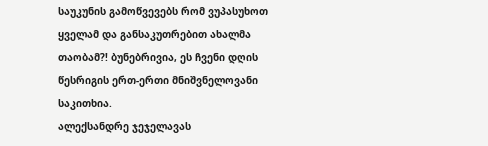საუკუნის გამოწვევებს რომ ვუპასუხოთ ყველამ და განსაკუთრებით ახალმა თაობამ?! ბუნებრივია, ეს ჩვენი დღის წესრიგის ერთ-ერთი მნიშვნელოვანი საკითხია.
ალექსანდრე ჯეჯელავას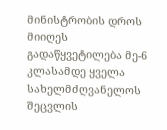მინისტრობის დროს მიიღეს გადაწყვეტილება მე-6 კლასამდე ყველა სახელმძღვანელოს შეცვლის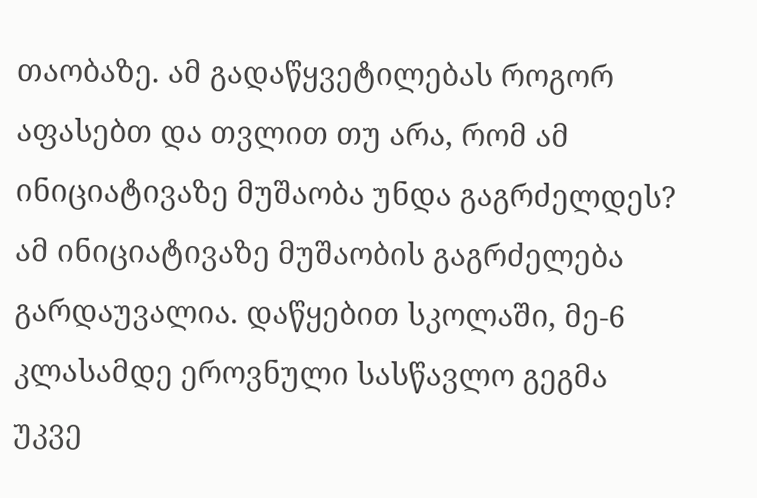თაობაზე. ამ გადაწყვეტილებას როგორ აფასებთ და თვლით თუ არა, რომ ამ ინიციატივაზე მუშაობა უნდა გაგრძელდეს?
ამ ინიციატივაზე მუშაობის გაგრძელება გარდაუვალია. დაწყებით სკოლაში, მე-6 კლასამდე ეროვნული სასწავლო გეგმა უკვე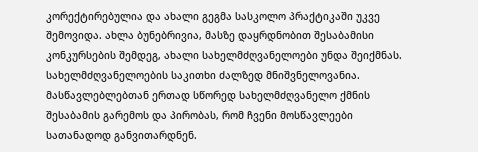კორექტირებულია და ახალი გეგმა სასკოლო პრაქტიკაში უკვე შემოვიდა. ახლა ბუნებრივია, მასზე დაყრდნობით შესაბამისი კონკურსების შემდეგ, ახალი სახელმძღვანელოები უნდა შეიქმნას. სახელმძღვანელოების საკითხი ძალზედ მნიშვნელოვანია. მასწავლებლებთან ერთად სწორედ სახელმძღვანელო ქმნის შესაბამის გარემოს და პირობას, რომ ჩვენი მოსწავლეები სათანადოდ განვითარდნენ.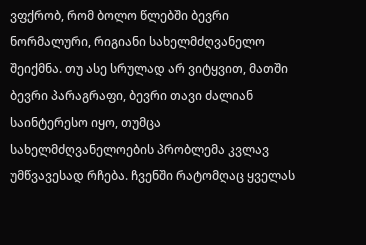ვფქრობ, რომ ბოლო წლებში ბევრი ნორმალური, რიგიანი სახელმძღვანელო შეიქმნა. თუ ასე სრულად არ ვიტყვით, მათში ბევრი პარაგრაფი, ბევრი თავი ძალიან საინტერესო იყო, თუმცა სახელმძღვანელოების პრობლემა კვლავ უმწვავესად რჩება. ჩვენში რატომღაც ყველას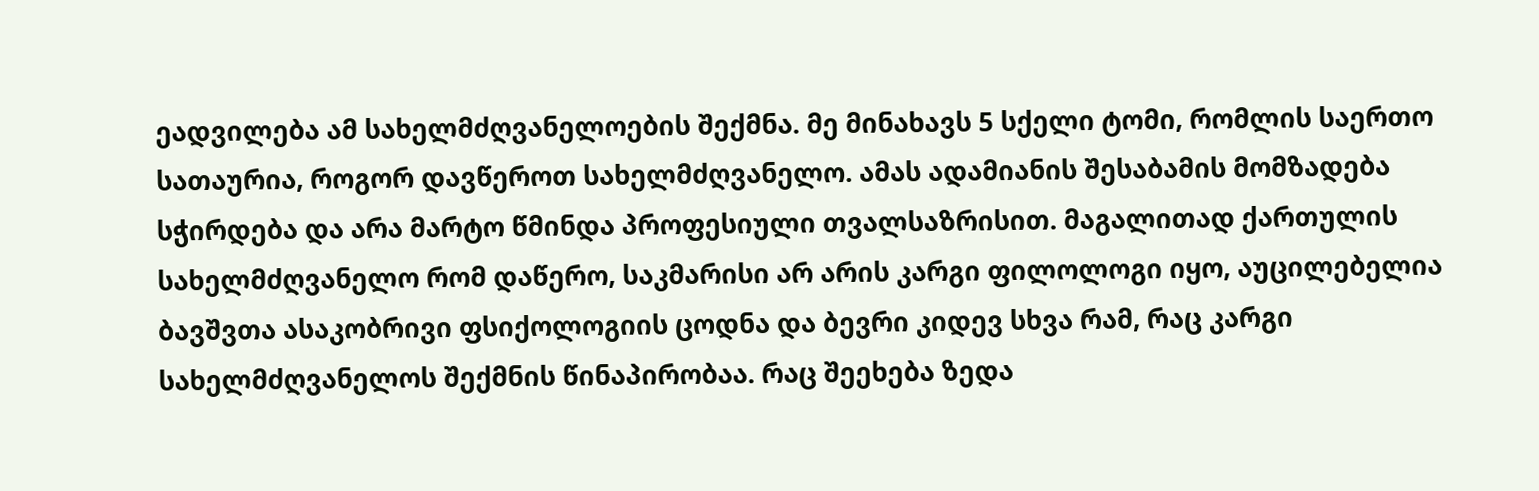ეადვილება ამ სახელმძღვანელოების შექმნა. მე მინახავს 5 სქელი ტომი, რომლის საერთო სათაურია, როგორ დავწეროთ სახელმძღვანელო. ამას ადამიანის შესაბამის მომზადება სჭირდება და არა მარტო წმინდა პროფესიული თვალსაზრისით. მაგალითად ქართულის სახელმძღვანელო რომ დაწერო, საკმარისი არ არის კარგი ფილოლოგი იყო, აუცილებელია ბავშვთა ასაკობრივი ფსიქოლოგიის ცოდნა და ბევრი კიდევ სხვა რამ, რაც კარგი სახელმძღვანელოს შექმნის წინაპირობაა. რაც შეეხება ზედა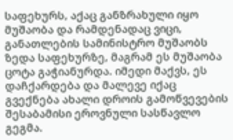საფეხურს, აქაც განზრახული იყო მუშაობა და რამდენადაც ვიცი, განათლების სამინისტრო მუშაობს ზედა საფეხურზე, მაგრამ ეს მუშაობა ცოტა გაჭიანურდა. იმედი მაქვს, ეს დაჩქარდება და მალევე იქაც გვექნება ახალი დროის გამოწვევების შესაბამისი ეროვნული სასწავლო გეგმა.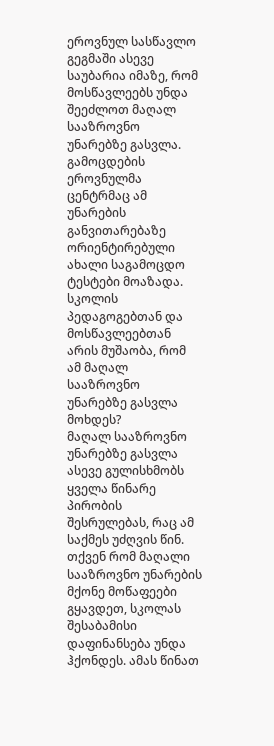ეროვნულ სასწავლო გეგმაში ასევე საუბარია იმაზე, რომ მოსწავლეებს უნდა შეეძლოთ მაღალ სააზროვნო უნარებზე გასვლა. გამოცდების ეროვნულმა ცენტრმაც ამ უნარების განვითარებაზე ორიენტირებული ახალი საგამოცდო ტესტები მოაზადა. სკოლის პედაგოგებთან და მოსწავლეებთან არის მუშაობა, რომ ამ მაღალ სააზროვნო უნარებზე გასვლა მოხდეს?
მაღალ სააზროვნო უნარებზე გასვლა ასევე გულისხმობს ყველა წინარე პირობის შესრულებას, რაც ამ საქმეს უძღვის წინ. თქვენ რომ მაღალი სააზროვნო უნარების მქონე მოწაფეები გყავდეთ, სკოლას შესაბამისი დაფინანსება უნდა ჰქონდეს. ამას წინათ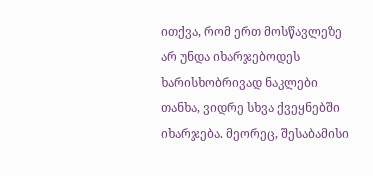ითქვა, რომ ერთ მოსწავლეზე არ უნდა იხარჯებოდეს ხარისხობრივად ნაკლები თანხა, ვიდრე სხვა ქვეყნებში იხარჯება. მეორეც, შესაბამისი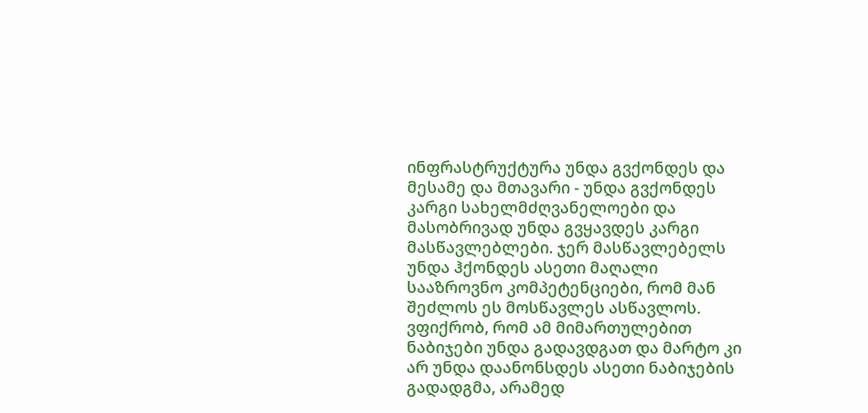ინფრასტრუქტურა უნდა გვქონდეს და მესამე და მთავარი - უნდა გვქონდეს კარგი სახელმძღვანელოები და მასობრივად უნდა გვყავდეს კარგი მასწავლებლები. ჯერ მასწავლებელს უნდა ჰქონდეს ასეთი მაღალი სააზროვნო კომპეტენციები, რომ მან შეძლოს ეს მოსწავლეს ასწავლოს. ვფიქრობ, რომ ამ მიმართულებით ნაბიჯები უნდა გადავდგათ და მარტო კი არ უნდა დაანონსდეს ასეთი ნაბიჯების გადადგმა, არამედ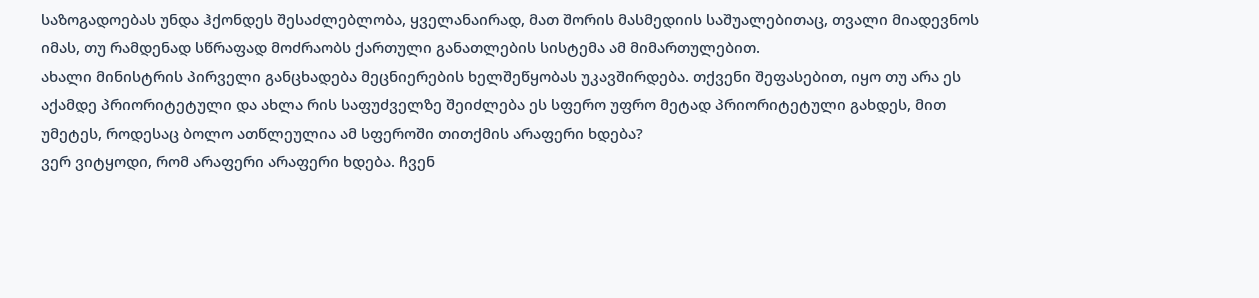საზოგადოებას უნდა ჰქონდეს შესაძლებლობა, ყველანაირად, მათ შორის მასმედიის საშუალებითაც, თვალი მიადევნოს იმას, თუ რამდენად სწრაფად მოძრაობს ქართული განათლების სისტემა ამ მიმართულებით.
ახალი მინისტრის პირველი განცხადება მეცნიერების ხელშეწყობას უკავშირდება. თქვენი შეფასებით, იყო თუ არა ეს აქამდე პრიორიტეტული და ახლა რის საფუძველზე შეიძლება ეს სფერო უფრო მეტად პრიორიტეტული გახდეს, მით უმეტეს, როდესაც ბოლო ათწლეულია ამ სფეროში თითქმის არაფერი ხდება?
ვერ ვიტყოდი, რომ არაფერი არაფერი ხდება. ჩვენ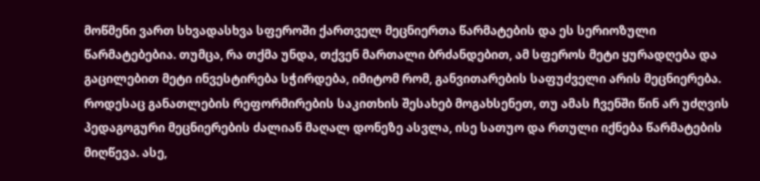მოწმენი ვართ სხვადასხვა სფეროში ქართველ მეცნიერთა წარმატების და ეს სერიოზული წარმატებებია. თუმცა, რა თქმა უნდა, თქვენ მართალი ბრძანდებით, ამ სფეროს მეტი ყურადღება და გაცილებით მეტი ინვესტირება სჭირდება, იმიტომ რომ, განვითარების საფუძველი არის მეცნიერება. როდესაც განათლების რეფორმირების საკითხის შესახებ მოგახსენეთ, თუ ამას ჩვენში წინ არ უძღვის პედაგოგური მეცნიერების ძალიან მაღალ დონეზე ასვლა, ისე სათუო და რთული იქნება წარმატების მიღწევა. ასე,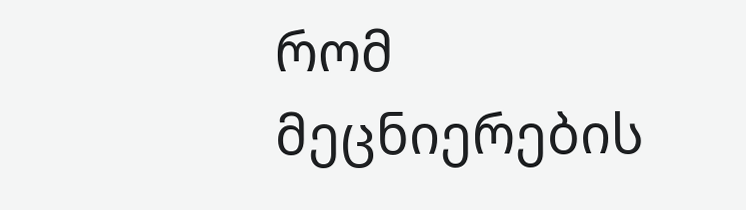რომ მეცნიერების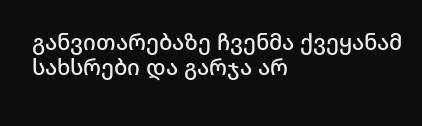განვითარებაზე ჩვენმა ქვეყანამ სახსრები და გარჯა არ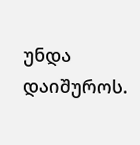უნდა დაიშუროს.